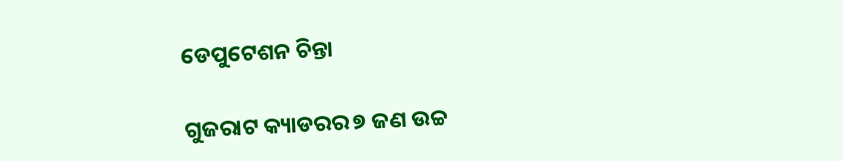ଡେପୁଟେଶନ ଚିନ୍ତା

ଗୁଜରାଟ କ୍ୟାଡରର ୭ ଜଣ ଉଚ୍ଚ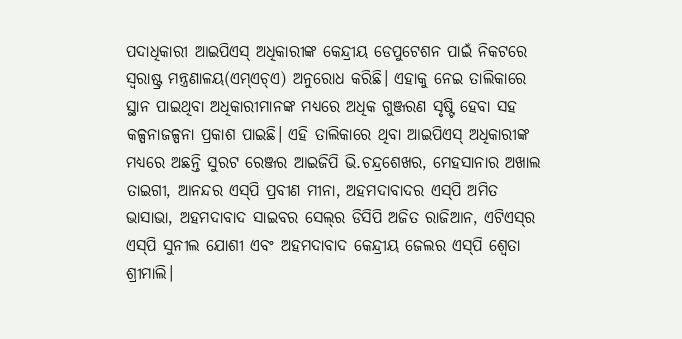ପଦାଧିକାରୀ ଆଇପିଏସ୍‌ ଅଧିକାରୀଙ୍କ କେନ୍ଦ୍ରୀୟ ଡେପୁଟେଶନ ପାଇଁ ନିକଟରେ ସ୍ବରାଷ୍ଟ୍ର ମନ୍ତ୍ରଣାଳୟ(ଏମ୍‌ଏଚ୍‌ଏ) ଅନୁରୋଧ କରିଛି। ଏହାକୁ ନେଇ ତାଲିକାରେ ସ୍ଥାନ ପାଇଥିବା ଅଧିକାରୀମାନଙ୍କ ମଧ୍ୟରେ ଅଧିକ ଗୁଞ୍ଜରଣ ସୃଷ୍ଟି ହେବା ସହ କଳ୍ପନାଜଳ୍ପନା ପ୍ରକାଶ ପାଇଛି। ଏହି ତାଲିକାରେ ଥିବା ଆଇପିଏସ୍‌ ଅଧିକାରୀଙ୍କ ମଧ୍ୟରେ ଅଛନ୍ତି ସୁରଟ ରେଞ୍ଜର ଆଇଜିପି ଭି.ଚନ୍ଦ୍ରଶେଖର, ମେହସାନାର ଅଖାଲ ତାଇଗୀ, ଆନନ୍ଦର ଏସ୍‌ପି ପ୍ରବୀଣ ମୀନା, ଅହମଦାବାଦର ଏସ୍‌ପି ଅମିତ ଭାସାଭା, ଅହମଦାବାଦ ସାଇବର ସେଲ୍‌ର ଡିସିପି ଅଜିତ ରାଜିଆନ, ଏଟିଏସ୍‌ର ଏସ୍‌ପି ସୁନୀଲ ଯୋଶୀ ଏବଂ ଅହମଦାବାଦ କେନ୍ଦ୍ରୀୟ ଜେଲର ଏସ୍‌ପି ଶ୍ୱେତା ଶ୍ରୀମାଲି।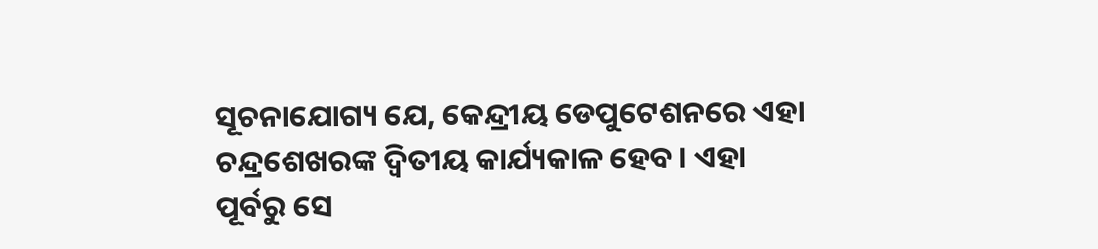ସୂଚନାଯୋଗ୍ୟ ଯେ, କେନ୍ଦ୍ରୀୟ ଡେପୁଟେଶନରେ ଏହା ଚନ୍ଦ୍ରଶେଖରଙ୍କ ଦ୍ୱିତୀୟ କାର୍ଯ୍ୟକାଳ ହେବ। ଏହା ପୂର୍ବରୁ ସେ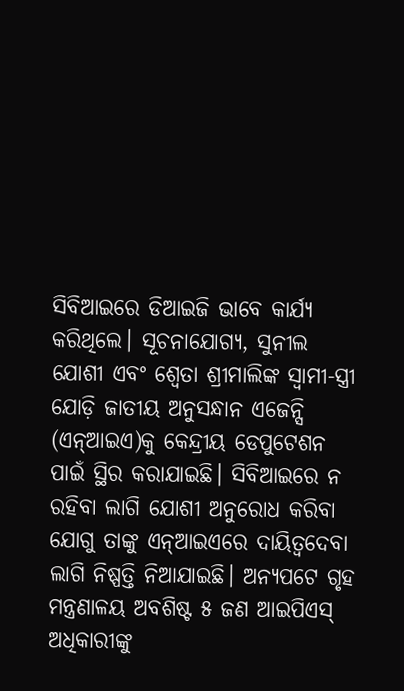ସିବିଆଇରେ ଡିଆଇଜି ଭାବେ କାର୍ଯ୍ୟ କରିଥିଲେ। ସୂଚନାଯୋଗ୍ୟ, ସୁନୀଲ ଯୋଶୀ ଏବଂ ଶ୍ୱେତା ଶ୍ରୀମାଲିଙ୍କ ସ୍ବାମୀ-ସ୍ତ୍ରୀ ଯୋଡ଼ି ଜାତୀୟ ଅନୁସନ୍ଧାନ ଏଜେନ୍ସି (ଏନ୍‌ଆଇଏ)କୁ କେନ୍ଦ୍ରୀୟ ଡେପୁଟେଶନ ପାଇଁ ସ୍ଥିର କରାଯାଇଛି। ସିବିଆଇରେ ନ ରହିବା ଲାଗି ଯୋଶୀ ଅନୁରୋଧ କରିବା ଯୋଗୁ ତାଙ୍କୁ ଏନ୍‌ଆଇଏରେ ଦାୟିତ୍ୱଦେବା ଲାଗି ନିଷ୍ପତ୍ତି ନିଆଯାଇଛି। ଅନ୍ୟପଟେ ଗୃହ ମନ୍ତ୍ରଣାଳୟ ଅବଶିଷ୍ଟ ୫ ଜଣ ଆଇପିଏସ୍‌ ଅଧିକାରୀଙ୍କୁ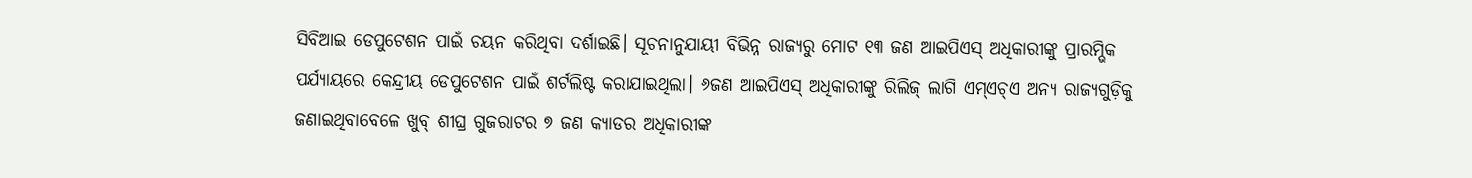ସିବିଆଇ ଡେପୁଟେଶନ ପାଇଁ ଚୟନ କରିଥିବା ଦର୍ଶାଇଛି। ସୂଚନାନୁଯାୟୀ ବିଭିନ୍ନ ରାଜ୍ୟରୁ ମୋଟ ୧୩ ଜଣ ଆଇପିଏସ୍‌ ଅଧିକାରୀଙ୍କୁ ପ୍ରାରମ୍ଭିକ ପର୍ଯ୍ୟାୟରେ କେନ୍ଦ୍ରୀୟ ଡେପୁଟେଶନ ପାଇଁ ଶର୍ଟଲିଷ୍ଟ କରାଯାଇଥିଲା। ୬ଜଣ ଆଇପିଏସ୍‌ ଅଧିକାରୀଙ୍କୁ ରିଲିଜ୍‌ ଲାଗି ଏମ୍‌ଏଚ୍‌ଏ ଅନ୍ୟ ରାଜ୍ୟଗୁଡ଼ିକୁ ଜଣାଇଥିବାବେଳେ ଖୁବ୍‌ ଶୀଘ୍ର ଗୁଜରାଟର ୭ ଜଣ କ୍ୟାଡର ଅଧିକାରୀଙ୍କ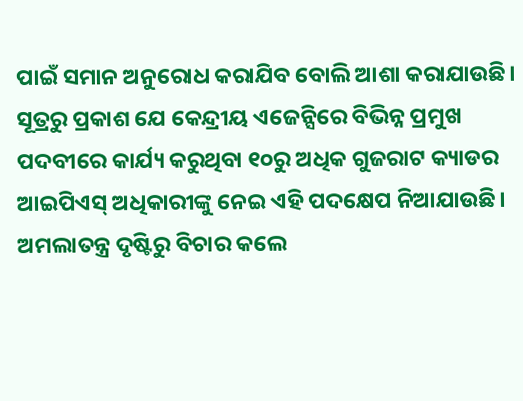ପାଇଁ ସମାନ ଅନୁରୋଧ କରାଯିବ ବୋଲି ଆଶା କରାଯାଉଛି। ସୂତ୍ରରୁ ପ୍ରକାଶ ଯେ କେନ୍ଦ୍ରୀୟ ଏଜେନ୍ସିରେ ବିଭିନ୍ନ ପ୍ରମୁଖ ପଦବୀରେ କାର୍ଯ୍ୟ କରୁଥିବା ୧୦ରୁ ଅଧିକ ଗୁଜରାଟ କ୍ୟାଡର ଆଇପିଏସ୍‌ ଅଧିକାରୀଙ୍କୁ ନେଇ ଏହି ପଦକ୍ଷେପ ନିଆଯାଉଛି। ଅମଲାତନ୍ତ୍ର ଦୃଷ୍ଟିରୁ ବିଚାର କଲେ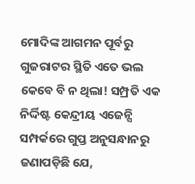ମୋଦିଙ୍କ ଆଗମନ ପୂର୍ବରୁ ଗୁଜରାଟର ସ୍ଥିତି ଏତେ ଭଲ କେବେ ବି ନ ଥିଲା! ସମ୍ପ୍ରତି ଏକ ନିର୍ଦ୍ଦିଷ୍ଟ କେନ୍ଦ୍ରୀୟ ଏଜେନ୍ସି ସମ୍ପର୍କରେ ଗୁପ୍ତ ଅନୁସନ୍ଧାନରୁ ଜଣାପଡ଼ିଛି ଯେ,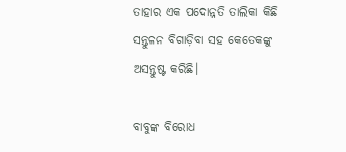ତାହାର ଏକ ପଦୋନ୍ନତି ତାଲିକା କିଛି ସନ୍ତୁଳନ ବିଗାଡ଼ିବା ସହ କେତେକଙ୍କୁ ଅସନ୍ତୁଷ୍ଟ କରିଛି।

ବାବୁଙ୍କ ବିରୋଧ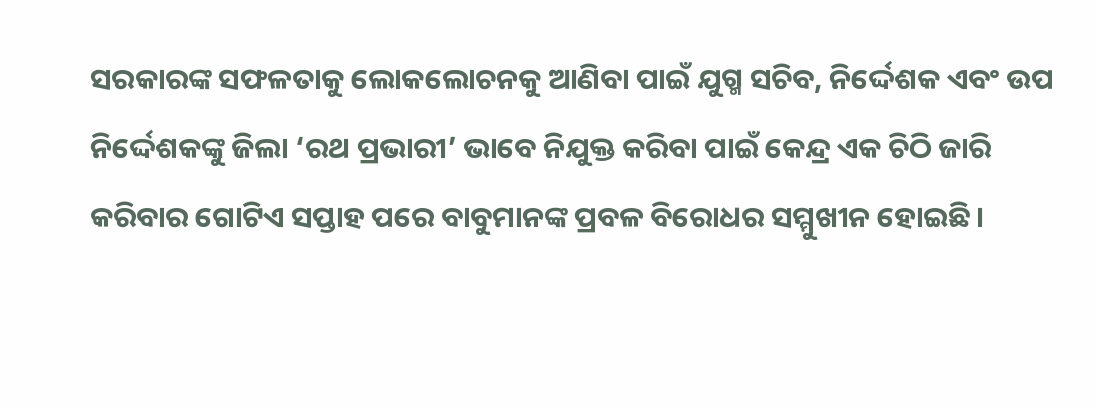ସରକାରଙ୍କ ସଫଳତାକୁ ଲୋକଲୋଚନକୁ ଆଣିବା ପାଇଁ ଯୁଗ୍ମ ସଚିବ, ନିର୍ଦ୍ଦେଶକ ଏବଂ ଉପ ନିର୍ଦ୍ଦେଶକଙ୍କୁ ଜିଲା ‘ରଥ ପ୍ରଭାରୀ’ ଭାବେ ନିଯୁକ୍ତ କରିବା ପାଇଁ କେନ୍ଦ୍ର ଏକ ଚିଠି ଜାରି କରିବାର ଗୋଟିଏ ସପ୍ତାହ ପରେ ବାବୁମାନଙ୍କ ପ୍ରବଳ ବିରୋଧର ସମ୍ମୁଖୀନ ହୋଇଛି ।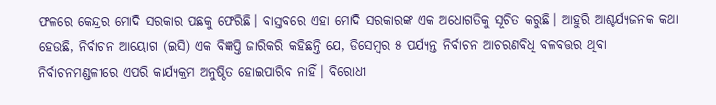ଫଳରେ କେନ୍ଦ୍ରର ମୋଦି ସରକାର ପଛକୁ ଫେରିଛି। ବାସ୍ତବରେ ଏହା ମୋଦି ସରକାରଙ୍କ ଏକ ଅଧୋଗତିକୁ ସୂଚିତ କରୁଛି। ଆହୁରି ଆଶ୍ଚର୍ଯ୍ୟଜନକ କଥା ହେଉଛି, ନିର୍ବାଚନ ଆୟୋଗ (ଇସି) ଏକ ବିଜ୍ଞପ୍ତି ଜାରିକରି କହିଛନ୍ତି ଯେ, ଡିସେମ୍ବର ୫ ପର୍ଯ୍ୟନ୍ତ ନିର୍ବାଚନ ଆଚରଣବିଧି ବଳବତ୍ତର ଥିବା ନିର୍ବାଚନମଣ୍ଡଳୀରେ ଏପରି କାର୍ଯ୍ୟକ୍ରମ ଅନୁଷ୍ଠିତ ହୋଇପାରିବ ନାହିଁ। ବିରୋଧୀ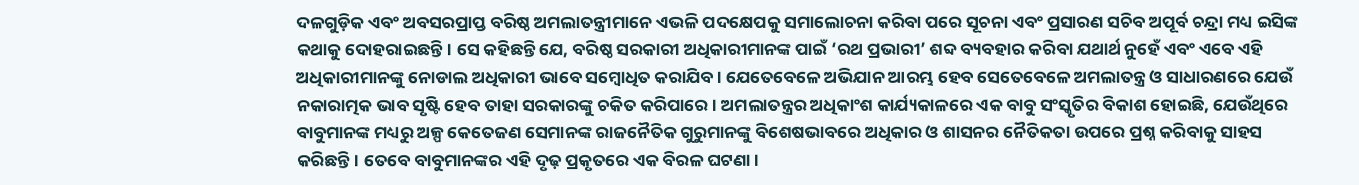ଦଳଗୁଡ଼ିକ ଏବଂ ଅବସରପ୍ରାପ୍ତ ବରିଷ୍ଠ ଅମଲାତନ୍ତ୍ରୀମାନେ ଏଭଳି ପଦକ୍ଷେପକୁ ସମାଲୋଚନା କରିବା ପରେ ସୂଚନା ଏବଂ ପ୍ରସାରଣ ସଚିବ ଅପୂର୍ବ ଚନ୍ଦ୍ରା ମଧ୍ୟ ଇସିଙ୍କ କଥାକୁ ଦୋହରାଇଛନ୍ତି। ସେ କହିଛନ୍ତି ଯେ, ବରିଷ୍ଠ ସରକାରୀ ଅଧିକାରୀମାନଙ୍କ ପାଇଁ ‘ରଥ ପ୍ରଭାରୀ’ ଶବ୍ଦ ବ୍ୟବହାର କରିବା ଯଥାର୍ଥ ନୁହେଁ ଏବଂ ଏବେ ଏହି ଅଧିକାରୀମାନଙ୍କୁ ନୋଡାଲ ଅଧିକାରୀ ଭାବେ ସମ୍ବୋଧିତ କରାଯିବ। ଯେତେବେଳେ ଅଭିଯାନ ଆରମ୍ଭ ହେବ ସେତେବେଳେ ଅମଲାତନ୍ତ୍ର ଓ ସାଧାରଣରେ ଯେଉଁ ନକାରାତ୍ମକ ଭାବ ସୃଷ୍ଟି ହେବ ତାହା ସରକାରଙ୍କୁ ଚକିତ କରିପାରେ। ଅମଲାତନ୍ତ୍ରର ଅଧିକାଂଶ କାର୍ଯ୍ୟକାଳରେ ଏକ ବାବୁ ସଂସ୍କୃତିର ବିକାଶ ହୋଇଛି, ଯେଉଁଥିରେ ବାବୁମାନଙ୍କ ମଧ୍ୟରୁ ଅଳ୍ପ କେତେଜଣ ସେମାନଙ୍କ ରାଜନୈତିକ ଗୁରୁମାନଙ୍କୁ ବିଶେଷଭାବରେ ଅଧିକାର ଓ ଶାସନର ନୈତିକତା ଉପରେ ପ୍ରଶ୍ନ କରିବାକୁ ସାହସ କରିଛନ୍ତି। ତେବେ ବାବୁମାନଙ୍କର ଏହି ଦୃଢ଼ ପ୍ରକୃତରେ ଏକ ବିରଳ ଘଟଣା।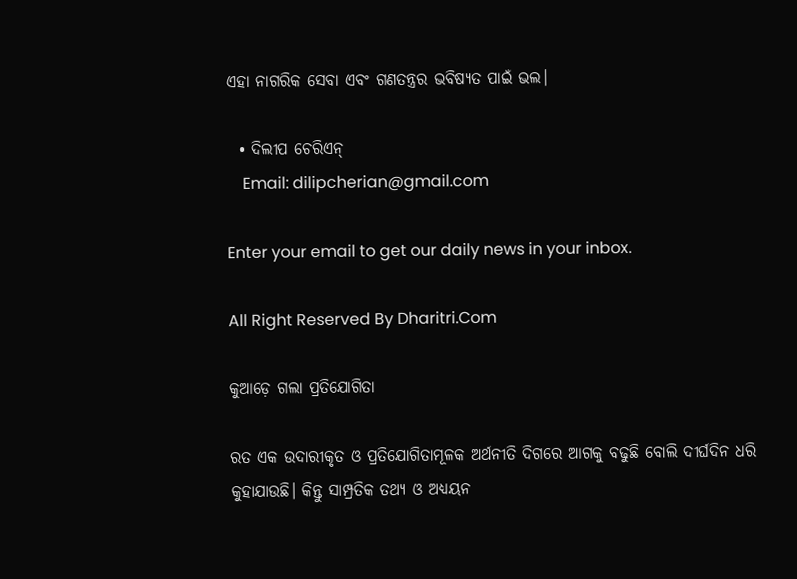ଏହା ନାଗରିକ ସେବା ଏବଂ ଗଣତନ୍ତ୍ରର ଭବିଷ୍ୟତ ପାଇଁ ଭଲ।

  • ଦିଲୀପ ଚେରିଏନ୍‌
    Email: dilipcherian@gmail.com

Enter your email to get our daily news in your inbox.

All Right Reserved By Dharitri.Com

କୁଆଡ଼େ ଗଲା ପ୍ରତିଯୋଗିତା

ରତ ଏକ ଉଦାରୀକୃତ ଓ ପ୍ରତିଯୋଗିତାମୂଳକ ଅର୍ଥନୀତି ଦିଗରେ ଆଗକୁ ବଢୁଛି ବୋଲି ଦୀର୍ଘଦିନ ଧରି କୁହାଯାଉଛି। କିନ୍ତୁ ସାମ୍ପ୍ରତିକ ତଥ୍ୟ ଓ ଅଧ୍ୟୟନ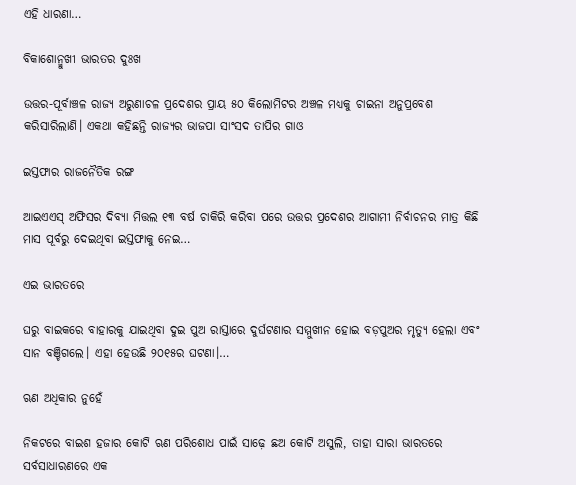ଏହି ଧାରଣା…

ବିକାଶୋନ୍ମୁଖୀ ଭାରତର ଦୁଃଖ

ଉତ୍ତର-ପୂର୍ବାଞ୍ଚଳ ରାଜ୍ୟ ଅରୁଣାଚଳ ପ୍ରଦେଶର ପ୍ରାୟ ୫୦ କିଲୋମିଟର ଅଞ୍ଚଳ ମଧ୍ୟକୁ ଚାଇନା ଅନୁପ୍ରବେଶ କରିସାରିଲାଣି। ଏକଥା କହିଛନ୍ତି ରାଜ୍ୟର ଭାଜପା ସାଂସଦ ତାପିର ଗାଓ

ଇସ୍ତଫାର ରାଜନୈତିକ ରଙ୍ଗ

ଆଇଏଏସ୍‌ ଅଫିସର ଦିବ୍ୟା ମିତ୍ତଲ ୧୩ ବର୍ଷ ଚାକିରି କରିବା ପରେ ଉତ୍ତର ପ୍ରଦେଶର ଆଗାମୀ ନିର୍ବାଚନର ମାତ୍ର କିଛି ମାସ ପୂର୍ବରୁ ଦେଇଥିବା ଇସ୍ତଫାକୁ ନେଇ…

ଏଇ ଭାରତରେ

ଘରୁ ବାଇକରେ ବାହାରକୁ ଯାଇଥିବା ଦୁଇ ପୁଅ ରାସ୍ତାରେ ଦୁର୍ଘଟଣାର ସମ୍ମୁଖୀନ ହୋଇ ବଡ଼ପୁଅର ମୃତ୍ୟୁ ହେଲା ଏବଂ ସାନ ବଞ୍ଚିଗଲେ। ଏହା ହେଉଛି ୨୦୧୫ର ଘଟଣା।…

ଋଣ ଅଧିକାର ନୁହେଁ

ନିକଟରେ ବାଇଶ ହଜାର କୋଟି ଋଣ ପରିଶୋଧ ପାଇଁ ସାଢ଼େ ଛଅ କୋଟି ଅସୁଲି, ତାହା ସାରା ଭାରତରେ ସର୍ବସାଧାରଣରେ ଏକ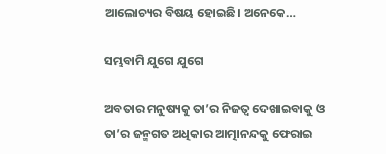ଆଲୋଚ୍ୟର ବିଷୟ ହୋଇଛି। ଅନେକେ…

ସମ୍ଭବାମି ଯୁଗେ ଯୁଗେ

ଅବତାର ମନୁଷ୍ୟକୁ ତା’ର ନିଜତ୍ୱ ଦେଖାଇବାକୁ ଓ ତା’ର ଜନ୍ମଗତ ଅଧିକାର ଆତ୍ମାନନ୍ଦକୁ ଫେରାଇ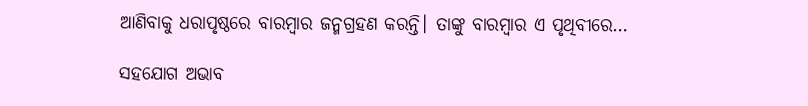ଆଣିବାକୁ ଧରାପୃଷ୍ଠରେ ବାରମ୍ବାର ଜନ୍ମଗ୍ରହଣ କରନ୍ତି। ତାଙ୍କୁ ବାରମ୍ବାର ଏ ପୃଥିବୀରେ…

ସହଯୋଗ ଅଭାବ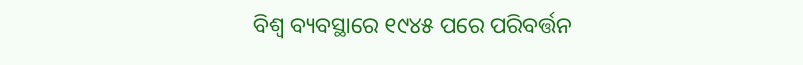ବିଶ୍ୱ ବ୍ୟବସ୍ଥାରେ ୧୯୪୫ ପରେ ପରିବର୍ତ୍ତନ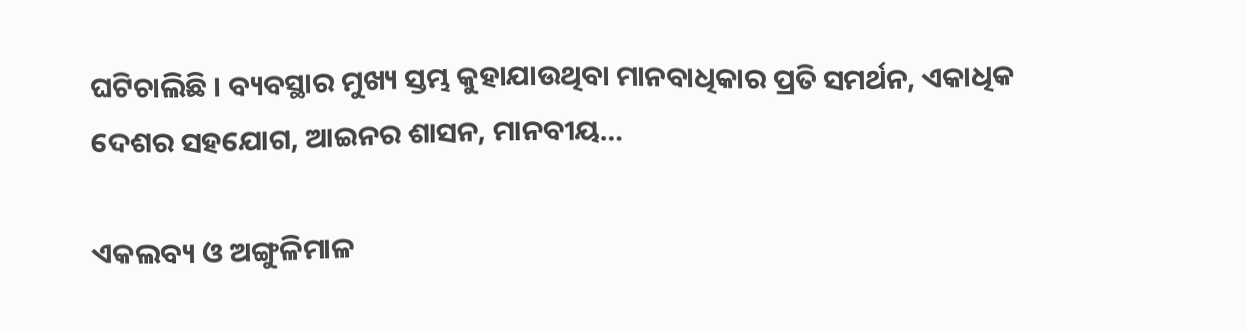ଘଟିଚାଲିଛି । ବ୍ୟବସ୍ଥାର ମୁଖ୍ୟ ସ୍ତମ୍ଭ କୁହାଯାଉଥିବା ମାନବାଧିକାର ପ୍ରତି ସମର୍ଥନ, ଏକାଧିକ ଦେଶର ସହଯୋଗ, ଆଇନର ଶାସନ, ମାନବୀୟ…

ଏକଲବ୍ୟ ଓ ଅଙ୍ଗୁଳିମାଳ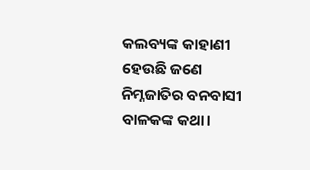କଲବ୍ୟଙ୍କ କାହାଣୀ ହେଉଛି ଜଣେ ନିମ୍ନଜାତିର ବନବାସୀ ବାଳକଙ୍କ କଥା।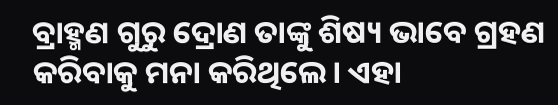ବ୍ରାହ୍ମଣ ଗୁରୁ ଦ୍ରୋଣ ତାଙ୍କୁ ଶିଷ୍ୟ ଭାବେ ଗ୍ରହଣ କରିବାକୁ ମନା କରିଥିଲେ। ଏହା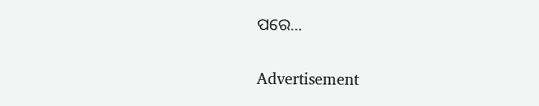ପରେ…

Advertisement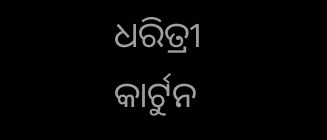ଧରିତ୍ରୀ କାର୍ଟୁନ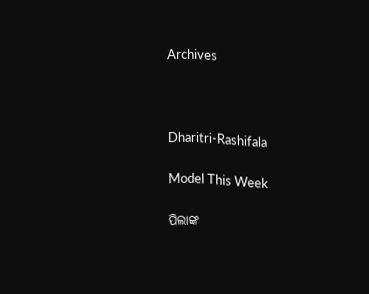Archives



Dharitri-Rashifala

Model This Week

ପିଲାଙ୍କ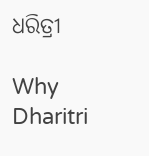ଧରିତ୍ରୀ

Why Dharitri